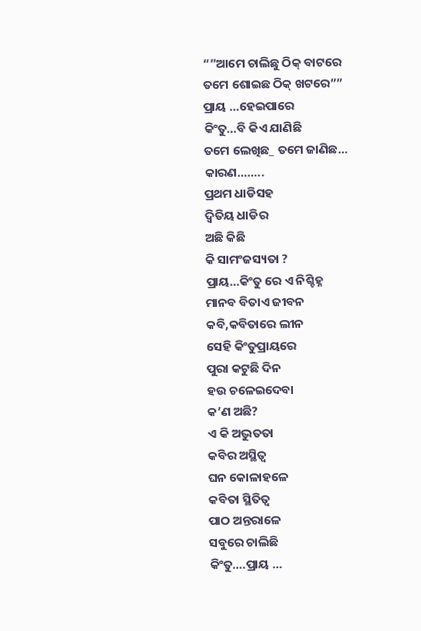“”ଆମେ ଚାଲିଛୁ ଠିକ୍ ବାଟରେ
ତମେ ଶୋଇଛ ଠିକ୍ ଖଟରେ””
ପ୍ରାୟ …ହେଇପାରେ
କିଂତୁ…ବି କିଏ ଯାଣିଛି
ତମେ ଲେଖିଛ_ ତମେ ଜାଣିଛ…
କାରଣ……..
ପ୍ରଥମ ଧାଡିସହ
ଦ୍ବିତିୟ ଧାଡିର
ଅଛି କିଛି
କି ସାମଂଜସ୍ୟତା ?
ପ୍ରାୟ…କିଂତୁ ରେ ଏ ନିଶ୍ଚିହ୍ନ
ମାନବ ବିତାଏ ଜୀବନ
କବି,କବିତାରେ ଲୀନ
ସେହି କିଂତୁପ୍ରାୟରେ
ପୁରା କଟୁଛି ଦିନ
ହଉ ଚଳେଇଦେବା
କ’ଣ ଅଛି?
ଏ କି ଅଦ୍ଭୁତତା
କବିର ଅସ୍ଥିତ୍ବ
ଘନ କୋଳାହଳେ
କବିତା ସ୍ଥିତିତ୍ବ
ପାଠ ଅନ୍ତରାଳେ
ସବୁରେ ଚାଲିଛି
କିଂତୁ….ପ୍ରାୟ …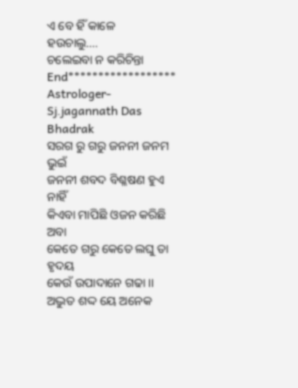ଏ ବେ ହିଁ କାଳେ
ହଉଚାଲୁ….
ଚଲେଇବା ନ କରିଚିନ୍ତା
End******************
Astrologer-
Sj.jagannath Das
Bhadrak
ସରଗ ରୁ ଗରୁ ଜନନୀ ଜନମ ଭୁଇଁ
ଜନନୀ ଶବଦ ବିଶ୍ଳଷଣ ହୁଏ ନାହିଁ
କିଏବା ମାପିଛି ଓଜନ କରିଛି ଅବା
କେତେ ଗରୁ କେତେ ଲଘୁ ତା ହୃଦୟ
କେଉଁ ଉପାଦାନେ ଗଢା ।।
ଅଦ୍ଭୁତ ଶଦ୍ଦ ୟେ ଅନେକ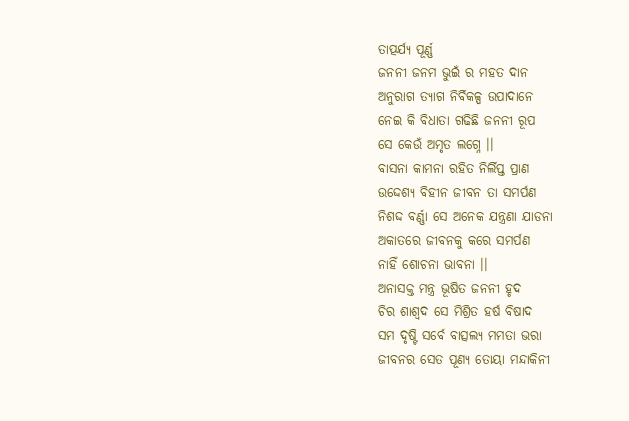ତାତ୍ପର୍ଯ୍ୟ ପୂର୍ଣ୍ଣ
ଜନନୀ ଜନମ ଭୁଇଁ ର ମହତ ଦାନ
ଅନୁରାଗ ତ୍ୟାଗ ନିର୍ବିକଳ୍ପ ଉପାଦାନେ
ନେଇ କି ବିଧାତା ଗଢିଛି ଜନନୀ ରୂପ
ସେ କେଉଁ ଅମୃତ ଲଗ୍ନେ ।।
ବାସନା କାମନା ରହିତ ନିର୍ଲିପ୍ତ ପ୍ରାଣ
ଉଦ୍ଦେଶ୍ୟ ବିହୀନ ଜୀବନ ତା ସମର୍ପଣ
ନିଶଦ୍ଦ ବର୍ଣ୍ଣା ସେ ଅନେକ ଯନ୍ତ୍ରଣା ଯାଡନା
ଅକାତରେ ଜୀବନକୁ କରେ ସମର୍ପଣ
ନାହିଁ ଶୋଚନା ଭାବନା ।।
ଅନାସକ୍ତ ମନ୍ତ୍ର ଭୂଷିତ ଜନନୀ ହୃଦ
ଚିର ଶାଶ୍ଵଦ ସେ ମିଶ୍ରିତ ହର୍ଷ ବିଷାଦ
ସମ ଦୃଷ୍ଟି ସର୍ବେ ବାତ୍ସଲ୍ୟ ମମତା ଭରା
ଜୀବନର ସେତ ପୂଣ୍ୟ ତୋୟା ମନ୍ଦାକିନୀ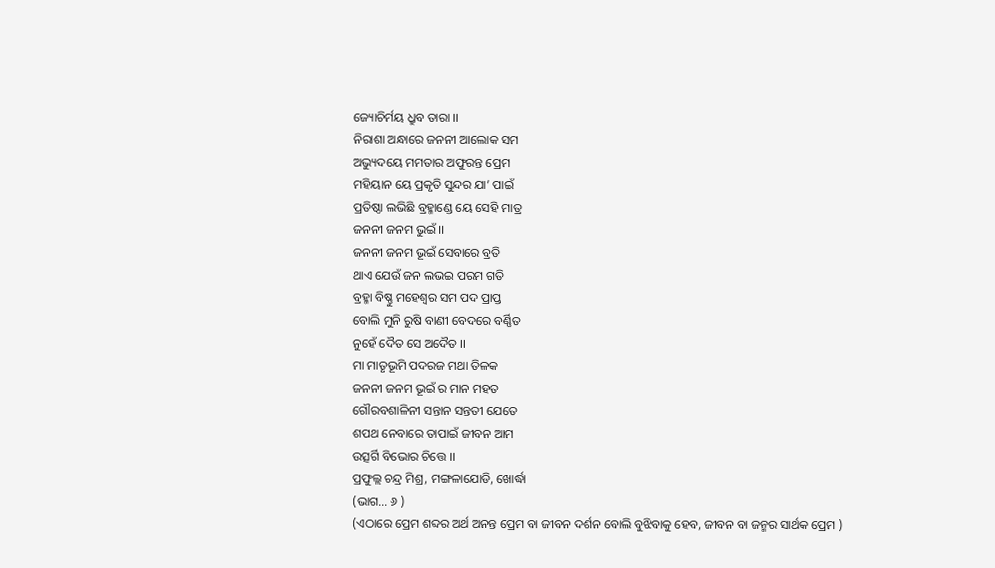ଜ୍ୟୋଚିର୍ମୟ ଧ୍ରୁବ ତାରା ।।
ନିରାଶା ଅନ୍ଧାରେ ଜନନୀ ଆଲୋକ ସମ
ଅଭ୍ୟୁଦୟେ ମମତାର ଅଫୁରନ୍ତ ପ୍ରେମ
ମହିୟାନ ୟେ ପ୍ରକୃତି ସୁନ୍ଦର ଯା’ ପାଇଁ
ପ୍ରତିଷ୍ଠା ଲଭିଛି ବ୍ରହ୍ମାଣ୍ଡେ ୟେ ସେହି ମାତ୍ର
ଜନନୀ ଜନମ ଭୁଇଁ ।।
ଜନନୀ ଜନମ ଭୂଇଁ ସେବାରେ ବ୍ରତି
ଥାଏ ଯେଉଁ ଜନ ଲଭଇ ପରମ ଗତି
ବ୍ରହ୍ମା ବିଷ୍ଣୁ ମହେଶ୍ଵର ସମ ପଦ ପ୍ରାପ୍ତ
ବୋଲି ମୁନି ରୁଷି ବାଣୀ ବେଦରେ ବର୍ଣ୍ଣିତ
ନୁହେଁ ଦୈତ ସେ ଅଦୈତ ।।
ମା ମାତୃଭୂମି ପଦରଜ ମଥା ତିଳକ
ଜନନୀ ଜନମ ଭୂଇଁ ର ମାନ ମହତ
ଗୌରବଶାଳିନୀ ସନ୍ତାନ ସନ୍ତତୀ ଯେତେ
ଶପଥ ନେବାରେ ତାପାଇଁ ଜୀବନ ଆମ
ଉତ୍ସର୍ଗି ବିଭୋର ଚିତ୍ତେ ।।
ପ୍ରଫୁଲ୍ଲ ଚନ୍ଦ୍ର ମିଶ୍ର, ମଙ୍ଗଳାଯୋଡି, ଖୋର୍ଦ୍ଧା
(ଭାଗ… ୬ )
(ଏଠାରେ ପ୍ରେମ ଶବ୍ଦର ଅର୍ଥ ଅନନ୍ତ ପ୍ରେମ ବା ଜୀବନ ଦର୍ଶନ ବୋଲି ବୁଝିବାକୁ ହେବ, ଜୀବନ ବା ଜନ୍ମର ସାର୍ଥକ ପ୍ରେମ )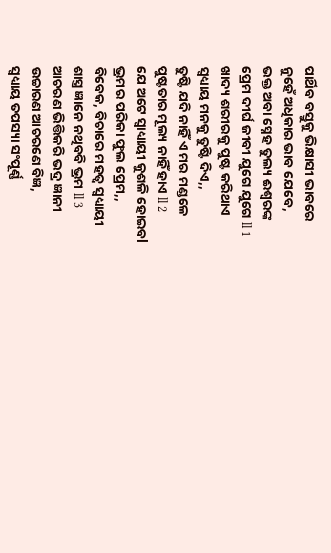ପାର୍ଥିବ ବସ୍ତୁକୁ ଭିକ୍ଷାସୀ ଭାବରେ
ନୁହେଁ ଅଧିକାର ଭାବ ଯେବେ,
ଭକ୍ତ ଅବା ସ୍ନେହ ତୁଲ୍ୟ ଈଶ୍ୱରଙ୍କ
ପ୍ରେମ ଦୀର୍ଘ ଜୀବୀ ଯୁଗେ ଯୁଗେ ll 1
ଖାଦ୍ୟ ଶରୀରକୁ ପୁଷ୍ଟ କରିଥାଏ
ସ୍ୱଧ୍ୟାୟ ମନକୁ ତୁଷ୍ଟି ଦିଏ,,
ତୁଷ୍ଟି ଯଦି ନାହିଁ ଏ ମର ମଣ୍ଡଳେ
ପୁଷ୍ଟତାର ମୂଲ୍ୟ ନାହିଁ ହାଏ ll 2
ଯେ ଅଟେ ସ୍ୱାଧ୍ୟାୟୀ କୁଶଳି ହୋଇବl
ଭ୍ରମର ପରିକା ଫୁଲ ପ୍ରେମ,,
ବିବେକ, ବିଚାରେ ମହତ୍ୱ ସ୍ୱଧ୍ୟାୟୀ
ଶାସ୍ତ୍ର ଜ୍ଞାନେ ନଥିବବି ଭ୍ରମ ll 3
ଆଚରଣ ଭିତ୍ତିକରି ଭଦ୍ର ଜ୍ଞାନୀ
ଉଚ୍ଚାରଣ ଆଚରଣେ ବିଜ୍ଞ,
ସ୍ୱଧ୍ୟାୟ ତପସ୍ୟା ସଂପୂର୍ଣ୍ଣ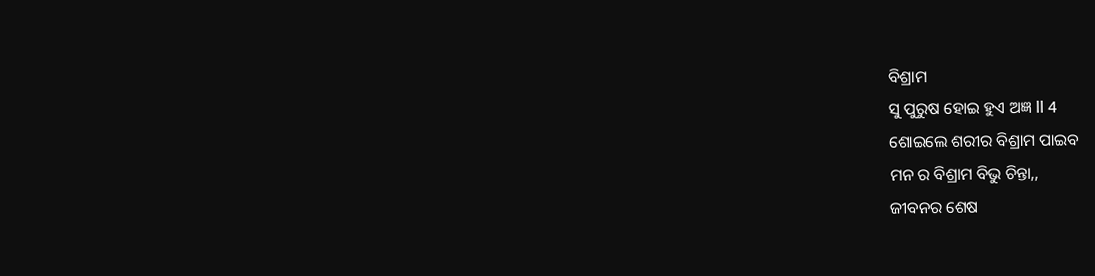ବିଶ୍ରାମ
ସୁ ପୁରୁଷ ହୋଇ ହୁଏ ଅଜ୍ଞ ll 4
ଶୋଇଲେ ଶରୀର ବିଶ୍ରାମ ପାଇବ
ମନ ର ବିଶ୍ରାମ ବିଭୁ ଚିନ୍ତା,,
ଜୀବନର ଶେଷ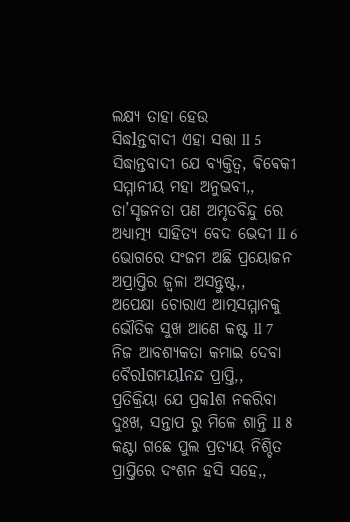ଲକ୍ଷ୍ୟ ତାହା ହେଉ
ସିଦ୍ଧlନ୍ତବାଦୀ ଏହା ସତ୍ତା ll 5
ସିଦ୍ଧାନ୍ତବାଦୀ ଯେ ବ୍ୟକ୍ତିତ୍ୱ, ଵିଵେକୀ
ସମ୍ମାନୀୟ ମହା ଅନୁଭବୀ,,
ତା’ସୃଜନତା ପଣ ଅମୃତବିନ୍ଦୁ ରେ
ଅଧ୍ୟାତ୍ମ୍ୟ ସାହିତ୍ୟ ବେଦ ଭେଦୀ ll 6
ଭୋଗରେ ସଂଜମ ଅଛି ପ୍ରୟୋଜନ
ଅପ୍ରାପ୍ତିର ଜ୍ୱଳା ଅସନ୍ତୁଷ୍ଟ,,
ଅପେକ୍ଷା ଚୋରାଏ ଆତ୍ମସମ୍ମାନକୁ
ଭୌତିକ ସୁଖ ଆଣେ କଷ୍ଟ ll 7
ନିଜ ଆବଶ୍ୟକତା କମାଇ ଦେବା
ବୈରlଗମୟlନନ୍ଦ ପ୍ରାପ୍ତି,,
ପ୍ରତିକ୍ରିୟା ଯେ ପ୍ରକlଶ ନକରିବା
ଦୁଃଖ, ସନ୍ତାପ ରୁ ମିଳେ ଶାନ୍ତି ll 8
କଣ୍ଟା ଗଛେ ପୁଲ ପ୍ରତ୍ୟୟ ନିଶ୍ଚିତ
ପ୍ରାପ୍ତିରେ ଦଂଶନ ହସି ସହେ,,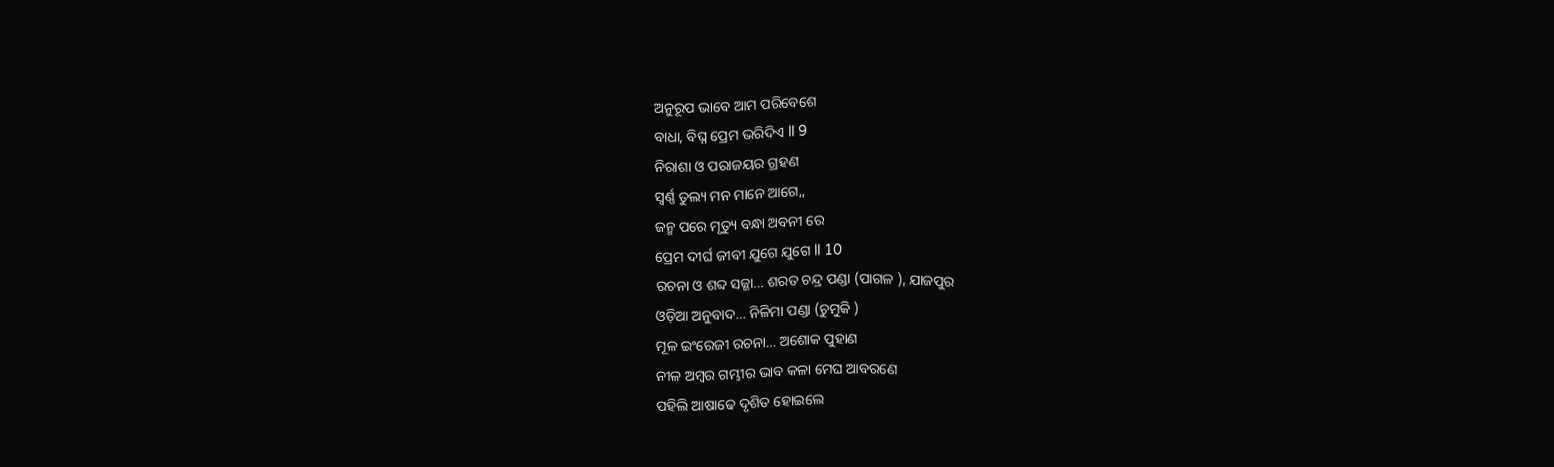ଅନୁରୂପ ଭାବେ ଆମ ପରିବେଶେ
ବାଧା, ବିଘ୍ନ ପ୍ରେମ ଭରିଦିଏ ll 9
ନିରାଶା ଓ ପରାଜୟର ଗ୍ରହଣ
ସ୍ବର୍ଣ୍ଣ ତୁଲ୍ୟ ମନ ମାନେ ଆଗେ,,
ଜନ୍ମ ପରେ ମୃତ୍ୟୁ ବନ୍ଧା ଅବନୀ ରେ
ପ୍ରେମ ଦୀର୍ଘ ଜୀବୀ ଯୁଗେ ଯୁଗେ ll 10
ରଚନା ଓ ଶବ୍ଦ ସଜ୍ଜା… ଶରତ ଚନ୍ଦ୍ର ପଣ୍ଡା (ପାଗଳ ), ଯାଜପୁର
ଓଡ଼ିଆ ଅନୁବାଦ… ନିଳିମା ପଣ୍ଡା (ଚୁମୁକି )
ମୂଳ ଇଂରେଜୀ ରଚନା… ଅଶୋକ ପୁହାଣ
ନୀଳ ଅମ୍ଵର ଗମ୍ଭୀର ଭାବ କଳା ମେଘ ଆବରଣେ
ପହିଲି ଆଷାଢେ ଦୃଶିତ ହୋଇଲେ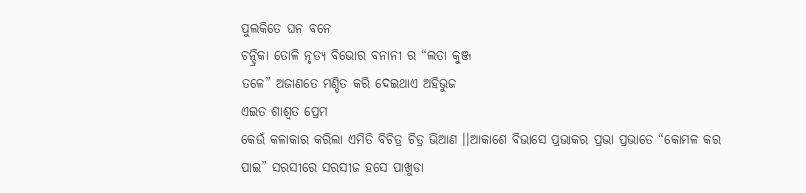ପୁଲକିତେ ଘନ ବନେ
ଚନ୍ଦ୍ରିକା ତୋଳି ନୃତ୍ୟ ବିଭୋର ବନାନୀ ର “ଲତା କୁଞ୍ଜ
ତଳେ” ଅଜାଣତେ ମଣ୍ଡିତ କରି ଦେଇଥାଏ ଅହିଭୁଜ
ଏଇତ ଶାଶ୍ଵତ ପ୍ରେମ
କେଉଁ କଳାକାର କରିଲା ଏମିତି ବିଚିତ୍ର ଚିତ୍ର ଭିଆଣ ।।ଆକାଶେ ବିଭାସେ ପ୍ରଭାକର ପ୍ରଭା ପ୍ରଭାତେ “କୋମଳ କର
ପାଇ” ସରସୀରେ ସରସୀଜ ହସେ ପାଖୁଡା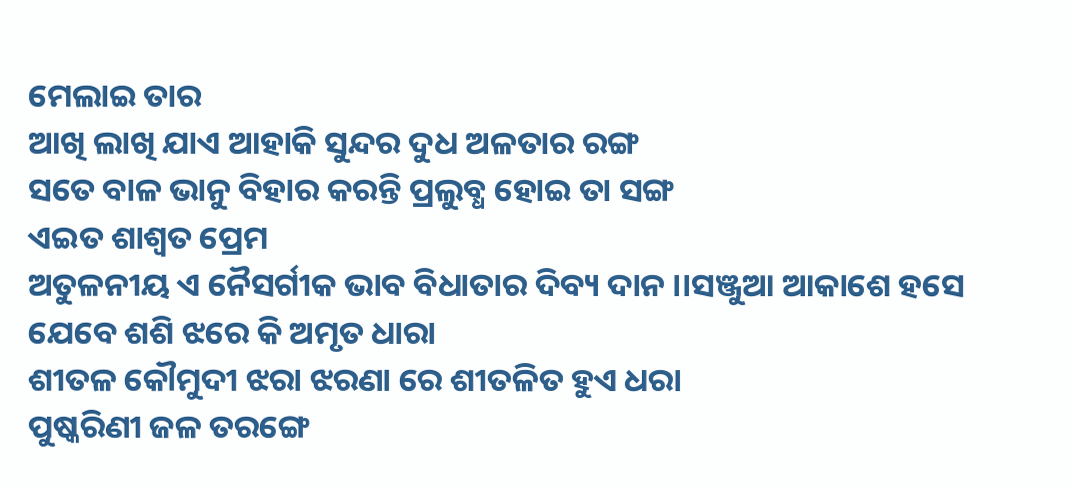ମେଲାଇ ତାର
ଆଖି ଲାଖି ଯାଏ ଆହାକି ସୁନ୍ଦର ଦୁଧ ଅଳତାର ରଙ୍ଗ
ସତେ ବାଳ ଭାନୁ ବିହାର କରନ୍ତି ପ୍ରଲୁବ୍ଧ ହୋଇ ତା ସଙ୍ଗ
ଏଇତ ଶାଶ୍ଵତ ପ୍ରେମ
ଅତୁଳନୀୟ ଏ ନୈସର୍ଗୀକ ଭାବ ବିଧାତାର ଦିବ୍ୟ ଦାନ ।।ସଞ୍ଜୁଆ ଆକାଶେ ହସେ ଯେବେ ଶଶି ଝରେ କି ଅମୃତ ଧାରା
ଶୀତଳ କୌମୁଦୀ ଝରା ଝରଣା ରେ ଶୀତଳିତ ହୁଏ ଧରା
ପୁଷ୍କରିଣୀ ଜଳ ତରଙ୍ଗେ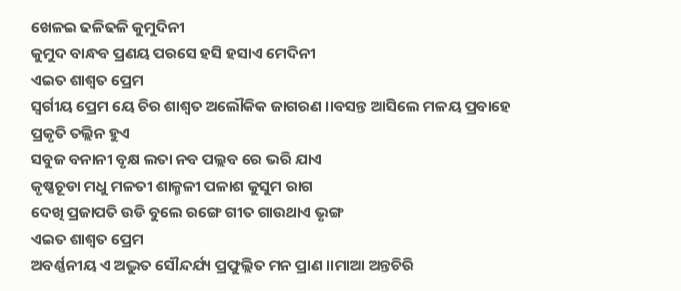ଖେଳଇ ଢଳିଢଳି କୁମୁଦିନୀ
କୁମୁଦ ବାନ୍ଧବ ପ୍ରଣୟ ପରସେ ହସି ହସାଏ ମେଦିନୀ
ଏଇତ ଶାଶ୍ଵତ ପ୍ରେମ
ସ୍ଵର୍ଗୀୟ ପ୍ରେମ ୟେ ଚିର ଶାଶ୍ଵତ ଅଲୌକିକ ଜାଗରଣ ।।ବସନ୍ତ ଆସିଲେ ମଳୟ ପ୍ରବାହେ ପ୍ରକୃତି ତଲ୍ଲିନ ହୁଏ
ସବୁଜ ବନାନୀ ବୃକ୍ଷ ଲତା ନବ ପଲ୍ଲବ ରେ ଭରି ଯାଏ
କୃଷ୍ଣଚୂଡା ମଧୁ ମଳତୀ ଶାଳ୍ମଳୀ ପଳାଶ କୁସୁମ ରାଗ
ଦେଖି ପ୍ରଜାପତି ଉଡି ବୁଲେ ରଙ୍ଗେ ଗୀତ ଗାଉଥାଏ ଭୃଙ୍ଗ
ଏଇତ ଶାଶ୍ଵତ ପ୍ରେମ
ଅବର୍ଣ୍ଣନୀୟ ଏ ଅଦ୍ଭୁତ ସୌନ୍ଦର୍ଯ୍ୟ ପ୍ରଫୁଲ୍ଲିତ ମନ ପ୍ରାଣ ।।ମାଆ ଅନ୍ତଚିରି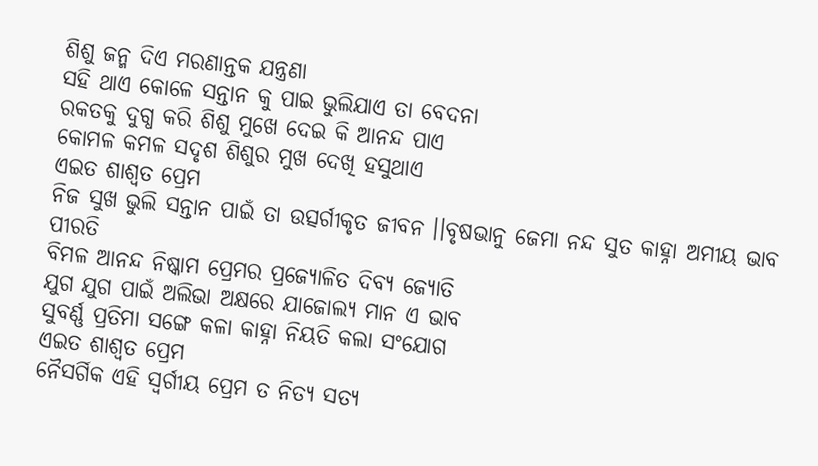ଶିଶୁ ଜନ୍ମ ଦିଏ ମରଣାନ୍ତକ ଯନ୍ତ୍ରଣା
ସହି ଥାଏ କୋଳେ ସନ୍ତାନ କୁ ପାଇ ଭୁଲିଯାଏ ତା ବେଦନା
ରକତକୁ ଦୁଗ୍ଧ କରି ଶିଶୁ ମୁଖେ ଦେଇ କି ଆନନ୍ଦ ପାଏ
କୋମଳ କମଳ ସଦୃଶ ଶିଶୁର ମୁଖ ଦେଖି ହସୁଥାଏ
ଏଇତ ଶାଶ୍ଵତ ପ୍ରେମ
ନିଜ ସୁଖ ଭୁଲି ସନ୍ତାନ ପାଇଁ ତା ଉତ୍ସର୍ଗୀକୃତ ଜୀବନ ।।ବୃଷଭାନୁ ଜେମା ନନ୍ଦ ସୁତ କାହ୍ନା ଅମୀୟ ଭାବ ପୀରତି
ବିମଳ ଆନନ୍ଦ ନିଷ୍କାମ ପ୍ରେମର ପ୍ରଜ୍ୟୋଳିତ ଦିବ୍ୟ ଜ୍ୟୋତି
ଯୁଗ ଯୁଗ ପାଇଁ ଅଲିଭା ଅକ୍ଷରେ ଯାଜୋଲ୍ୟ ମାନ ଏ ଭାବ
ସୁବର୍ଣ୍ଣ ପ୍ରତିମା ସଙ୍ଗେ କଳା କାହ୍ନା ନିୟତି କଲା ସଂଯୋଗ
ଏଇତ ଶାଶ୍ଵତ ପ୍ରେମ
ନୈସର୍ଗିକ ଏହି ସ୍ଵର୍ଗୀୟ ପ୍ରେମ ତ ନିତ୍ୟ ସତ୍ୟ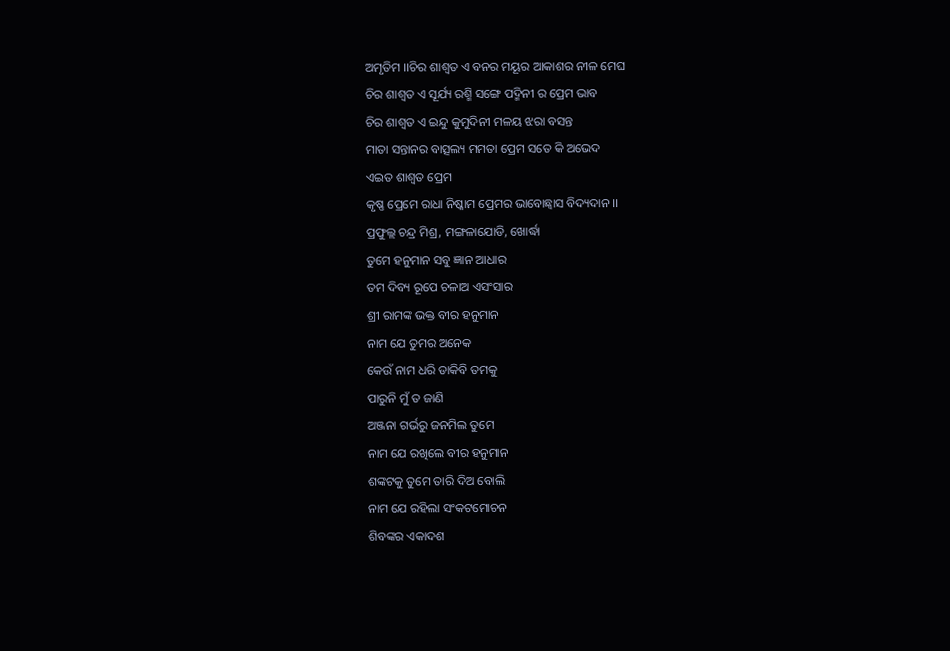ଅମୃତିମ ।।ଚିର ଶାଶ୍ଵତ ଏ ବନର ମୟୂର ଆକାଶର ନୀଳ ମେଘ
ଚିର ଶାଶ୍ଵତ ଏ ସୂର୍ଯ୍ୟ ରଶ୍ମି ସଙ୍ଗେ ପଦ୍ମିନୀ ର ପ୍ରେମ ଭାବ
ଚିର ଶାଶ୍ଵତ ଏ ଇନ୍ଦୁ କୁମୁଦିନୀ ମଳୟ ଝରା ବସନ୍ତ
ମାତା ସନ୍ତାନର ବାତ୍ସଲ୍ୟ ମମତା ପ୍ରେମ ସତେ କି ଅଭେଦ
ଏଇତ ଶାଶ୍ଵତ ପ୍ରେମ
କୃଷ୍ଣ ପ୍ରେମେ ରାଧା ନିଷ୍କାମ ପ୍ରେମର ଭାବୋଛ୍ଵାସ ବିଦ୍ୟଦାନ ।।
ପ୍ରଫୁଲ୍ଲ ଚନ୍ଦ୍ର ମିଶ୍ର, ମଙ୍ଗଳାଯୋଡି, ଖୋର୍ଦ୍ଧା
ତୁମେ ହନୁମାନ ସବୁ ଜ୍ଞାନ ଆଧାର
ତମ ଦିବ୍ୟ ରୂପେ ଚଳାଅ ଏସଂସାର
ଶ୍ରୀ ରାମଙ୍କ ଭକ୍ତ ବୀର ହନୁମାନ
ନାମ ଯେ ତୁମର ଅନେକ
କେଉଁ ନାମ ଧରି ଡାକିବି ତମକୁ
ପାରୁନି ମୁଁ ତ ଜାଣି
ଅଞ୍ଜନା ଗର୍ଭରୁ ଜନମିଲ ତୁମେ
ନାମ ଯେ ରଖିଲେ ବୀର ହନୁମାନ
ଶଙ୍କଟକୁ ତୁମେ ତାରି ଦିଅ ବୋଲି
ନାମ ଯେ ରହିଲା ସଂକଟମୋଚନ
ଶିବଙ୍କର ଏକାଦଶ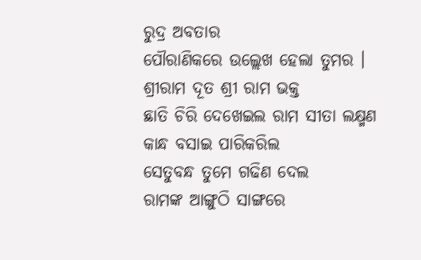ରୁଦ୍ର ଅବତାର
ପୌରାଣିକରେ ଉଲ୍ଲେଖ ହେଲା ତୁମର ।
ଶ୍ରୀରାମ ଦୂତ ଶ୍ରୀ ରାମ ଭକ୍ତ
ଛାତି ଚିରି ଦେଖେଇଲ ରାମ ସୀତା ଲକ୍ଷ୍ମଣ
କାନ୍ଧ ବସାଇ ପାରିକରିଲ
ସେତୁବନ୍ଧ ତୁମେ ଗଢିଣ ଦେଲ
ରାମଙ୍କ ଆଙ୍ଗୁଠି ସାଙ୍ଗରେ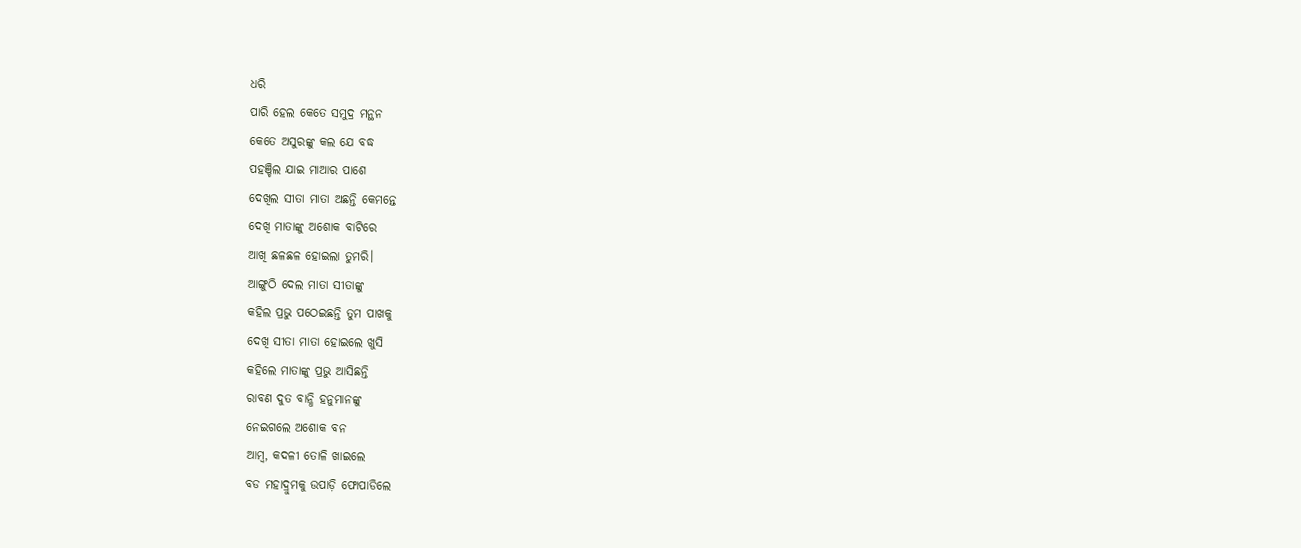ଧରି
ପାରି ହେଲ କେତେ ସମୁଦ୍ର ମନ୍ଥନ
କେତେ ଅସୁରଙ୍କୁ କଲ ଯେ ବଦ୍ଧ
ପହଞ୍ଚିଲ ଯାଇ ମାଆର ପାଶେ
ଦେଖିଲ ସୀତା ମାତା ଅଛନ୍ତି କେମନ୍ତେ
ଦେଖି ମାତାଙ୍କୁ ଅଶୋକ ବାଟିରେ
ଆଖି ଛଳଛଳ ହୋଇଲା ତୁମରି।
ଆଙ୍ଗୁଠି ଦେଲ ମାତା ସୀତାଙ୍କୁ
କହିଲ ପ୍ରଭୁ ପଠେଇଛନ୍ତି ତୁମ ପାଖକୁ
ଦେଖି ସୀତା ମାତା ହୋଇଲେ ଖୁସି
କହିଲେ ମାତାଙ୍କୁ ପ୍ରଭୁ ଆସିଛନ୍ତି
ରାବଣ ଦୁତ ବାନ୍ଧି ହନୁମାନଙ୍କୁ
ନେଇଗଲେ ଅଶୋକ ବନ
ଆମ୍ବ, କଦଳୀ ତୋଳି ଖାଇଲେ
ବଡ ମହାଦ୍ରୁମକୁ ଉପାଡ଼ି ଫୋପାଡିଲେ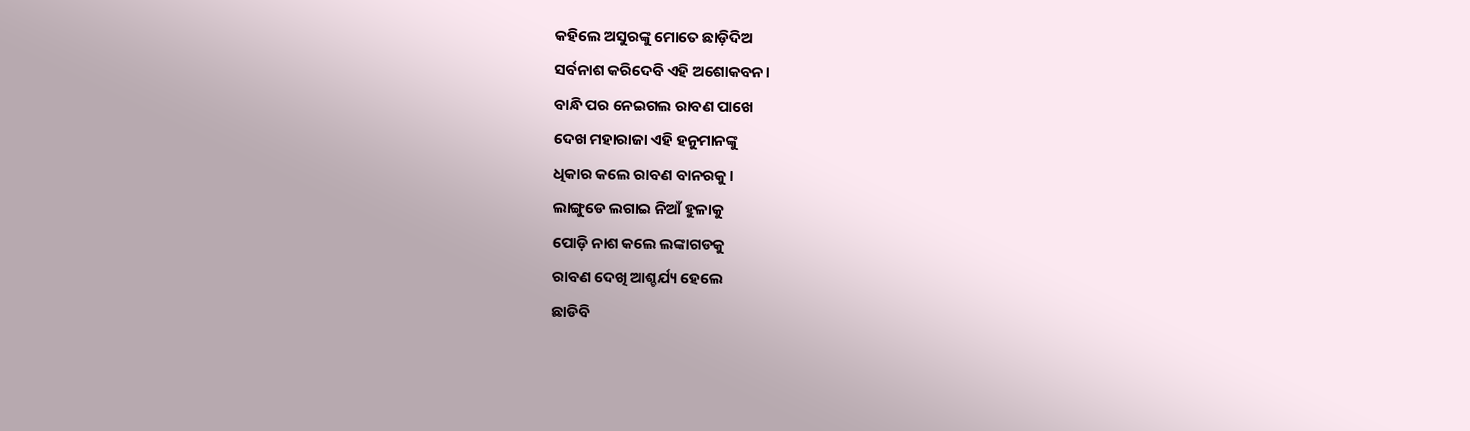କହିଲେ ଅସୁରଙ୍କୁ ମୋତେ ଛାଡ଼ିଦିଅ
ସର୍ବନାଶ କରିଦେବି ଏହି ଅଶୋକବନ।
ବାନ୍ଧି ପର ନେଇଗଲ ରାବଣ ପାଖେ
ଦେଖ ମହାରାଜା ଏହି ହନୁମାନଙ୍କୁ
ଧିକାର କଲେ ରାବଣ ବାନରକୁ।
ଲାଙ୍ଗୁଡେ ଲଗାଇ ନିଆଁ ହୁଳାକୁ
ପୋଡ଼ି ନାଶ କଲେ ଲଙ୍କାଗଡକୁ
ରାବଣ ଦେଖି ଆଶ୍ଚର୍ଯ୍ୟ ହେଲେ
ଛାଡିବି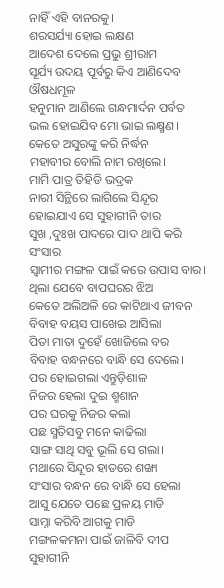ନାହିଁ ଏହି ବାନରକୁ।
ଶରସର୍ଯ୍ୟା ହୋଇ ଲକ୍ଷଣ
ଆଦେଶ ଦେଲେ ପ୍ରଭୁ ଶ୍ରୀରାମ
ସୂର୍ଯ୍ୟ ଉଦୟ ପୂର୍ବରୁ କିଏ ଆଣିଦେବ ଔଷଧମୂଳ
ହନୁମାନ ଆଣିଲେ ଗନ୍ଧମାର୍ଦନ ପର୍ବତ
ଭଲ ହୋଇଯିବ ମୋ ଭାଇ ଲକ୍ଷ୍ମଣ।
କେତେ ଅସୁରଙ୍କୁ କରି ନିର୍ଦ୍ଧନ
ମହାବୀର ବୋଲି ନାମ ରଖିଲେ।
ମାମି ପାତ୍ର ତିହିଡି ଭଦ୍ରକ
ନାରୀ ସିନ୍ଥିରେ ଲାଗିଲେ ସିନ୍ଦୂର
ହୋଇଯାଏ ସେ ସୁହାଗୀନି ତାର
ସୁଖ ,ଦୁଃଖ ପାଦରେ ପାଦ ଥାପି କରି ସଂସାର
ସ୍ୱାମୀର ମଙ୍ଗଳ ପାଇଁ କରେ ଉପାସ ବାର।
ଥିଲା ଯେବେ ବାପଘରର ଝିଅ
କେତେ ଅଲିଅଳି ରେ କାଟିଥାଏ ଜୀବନ
ବିବାହ ବୟସ ପାଖେଇ ଆସିଲା
ପିତା ମାତା ଦୁହେଁ ଖୋଜିଲେ ବର
ବିବାହ ବନ୍ଧନରେ ବାନ୍ଧି ସେ ଦେଲେ।
ପର ହୋଇଗଲା ଏନ୍ତୁଡ଼ିଶାଳ
ନିଜର ହେଲା ଦୁଇ ଶ୍ମଶାନ
ପର ଘରକୁ ନିଜର କଲା
ପଛ ସ୍ମତିସବୁ ମନେ କାଢିଲା
ସାଙ୍ଗ ସାଥି ସବୁ ଭୂଲି ସେ ଗଲା।
ମଥାରେ ସିନ୍ଦୂର ହାତରେ ଶଙ୍ଖା
ସଂସାର ବନ୍ଧନ ରେ ବାନ୍ଧି ସେ ହେଲା
ଆସୁ ଯେତେ ପଛେ ପ୍ରଳୟ ମାଡି
ସାମ୍ନା କରିବି ଆଗକୁ ମାଡି
ମଙ୍ଗଳକମନା ପାଇଁ ଜାଳିବି ଦୀପ
ସୁହାଗୀନି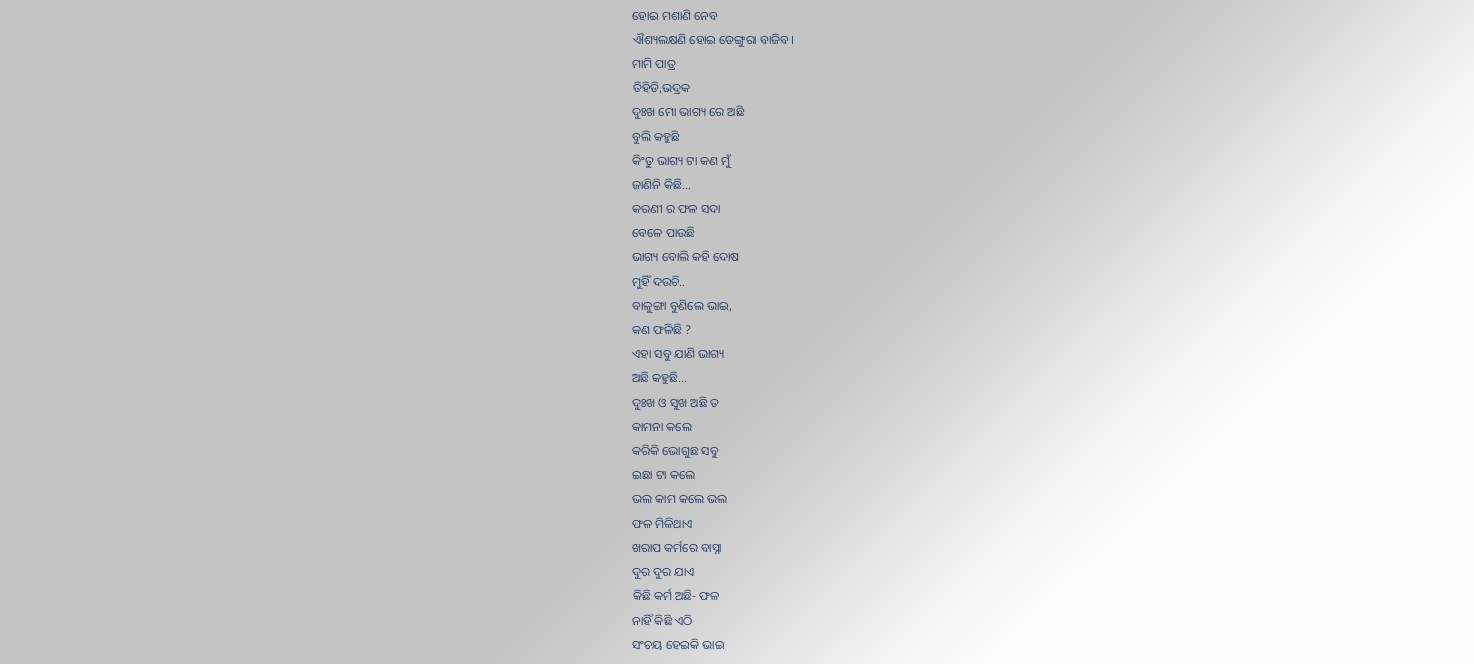ହୋଇ ମଶାଣି ନେବ
ଐଶ୍ୟଲକ୍ଷଣି ହୋଇ ଡେଙ୍ଗୁରା ବାଜିବ।
ମାମି ପାତ୍ର
ତିହିଡି,ଭଦ୍ରକ
ଦୁଃଖ ମୋ ଭାଗ୍ୟ ରେ ଅଛି
ବୁଲି କହୁଛି
କିଂତୁ ଭାଗ୍ୟ ଟା କଣ ମୁଁ
ଜାଣିନି କିଛି…
କରଣୀ ର ଫଳ ସଦା
ବେଳେ ପାଉଛି
ଭାଗ୍ୟ ବୋଲି କହି ଦୋଷ
ମୁହିଁ ଦଉଚି..
ବାଳୁଙ୍ଗା ବୁଣିଲେ ଭାଇ,
କଣ ଫଳିଛି ?
ଏହା ସବୁ ଯାଣି ଭାଗ୍ୟ
ଅଛି କହୁଛି…
ଦୁଃଖ ଓ ସୁଖ ଅଛି ତ
କାମନା କଲେ
କରିକି ଭୋଗୁଛ ସବୁ
ଇଛା ଟା କଲେ
ଭଲ କାମ କଲେ ଭଲ
ଫଳ ମିଳିଥାଏ
ଖରାପ କର୍ମରେ ବାସ୍ନା
ଦୁର ଦୁର ଯାଏ
କିଛି କର୍ମ ଅଛି- ଫଳ
ନାହିଁ କିଛି ଏଠି
ସଂଚୟ ହେଇକି ଭାଇ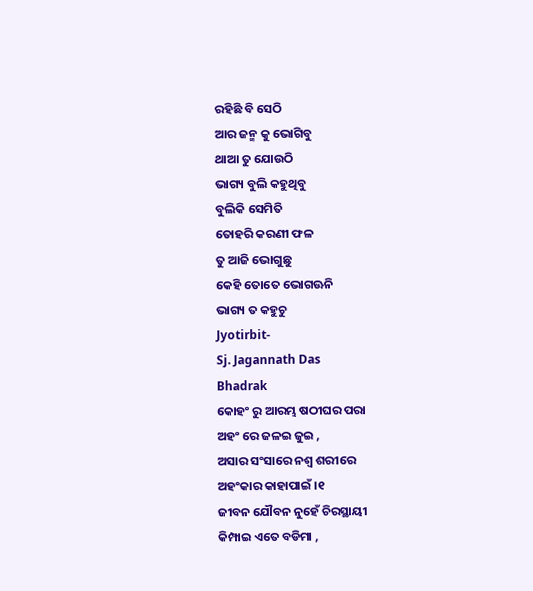ରହିଛି ବି ସେଠି
ଆର ଜନ୍ମ କୁ ଭୋଗିବୁ
ଥାଆ ତୁ ଯୋଉଠି
ଭାଗ୍ୟ ବୁଲି କହୁଥିବୁ
ବୁଲିକି ସେମିତି
ତୋହରି କରଣୀ ଫଳ
ତୁ ଆଜି ଭୋଗୁଛୁ
କେହି ତୋତେ ଭୋଗଊନି
ଭାଗ୍ୟ ତ କହୁଚୁ
Jyotirbit-
Sj. Jagannath Das
Bhadrak
କୋହଂ ରୁ ଆରମ୍ଭ ଷଠୀଘର ପରା
ଅହଂ ରେ ଜଳଇ ଜୁଇ ,
ଅସାର ସଂସାରେ ନଶ୍ବ ଶରୀରେ
ଅହଂକାର କାହାପାଇଁ ।୧
ଜୀବନ ଯୌବନ ନୁହେଁ ଚିରସ୍ଥାୟୀ
କିମ୍ପାଇ ଏତେ ବଡିମା ,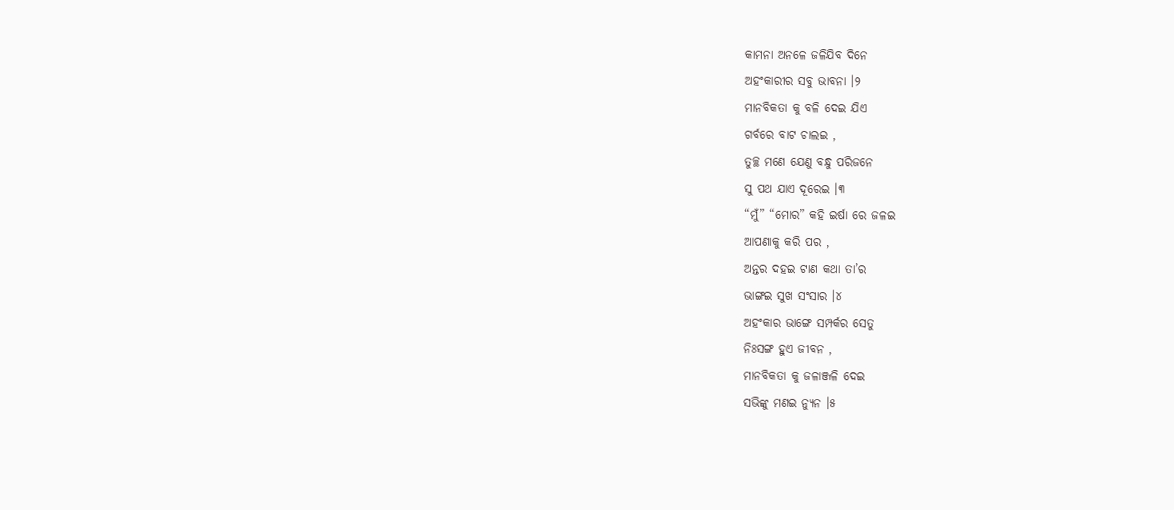କାମନା ଅନଳେ ଜଳିଯିବ ଦିନେ
ଅହଂକାରୀର ସବୁ ଭାବନା ।୨
ମାନବିକତା କୁ ବଳି ଦେଇ ଯିଏ
ଗର୍ବରେ ବାଟ ଚାଲଇ ,
ତୁଚ୍ଛ ମଣେ ଯେଣୁ ବନ୍ଧୁ ପରିଜନେ
ସୁ ପଥ ଯାଏ ଦୂରେଇ ।୩
“ମୁଁ” “ମୋର” କହି ଇର୍ଷା ରେ ଜଳଇ
ଆପଣାକୁ କରି ପର ,
ଅନ୍ତର ଦହଇ ଟାଣ କଥା ତା’ର
ଭାଙ୍ଗଇ ସୁଖ ସଂସାର ।୪
ଅହଂକାର ଭାଙ୍ଗେ ସମ୍ପର୍କର ସେତୁ
ନିଃସଙ୍ଗ ହୁଏ ଜୀବନ ,
ମାନବିକତା କୁ ଜଳାଞ୍ଜଳି ଦେଇ
ସଭିଙ୍କୁ ମଣଇ ନ୍ୟୁନ ।୫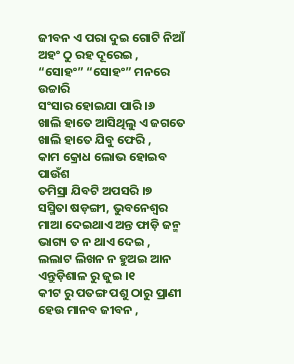ଜୀବନ ଏ ପରା ଦୁଇ ଗୋଟି ନିଆଁ
ଅହଂ ଠୁ ରହ ଦୂରେଇ ,
“ସୋହଂ” “ସୋହଂ” ମନରେ ଉଚ୍ଚାରି
ସଂସାର ହୋଇଯା ପାରି ।୬
ଖାଲି ହାତେ ଆସିଥିଲୁ ଏ ଜଗତେ
ଖାଲି ହାତେ ଯିବୁ ଫେରି ,
କାମ କ୍ରୋଧ ଲୋଭ ହୋଇବ ପାଉଁଶ
ତମିସ୍ରା ଯିବଟି ଅପସରି ।୭
ସସ୍ମିତା ଷଡ଼ଙ୍ଗୀ, ଭୁବନେଶ୍ୱର
ମାଆ ଦେଇଥାଏ ଅନ୍ତ ଫାଡ଼ି ଜନ୍ମ
ଭାଗ୍ୟ ତ ନ ଥାଏ ଦେଇ ,
ଲଲାଟ ଲିଖନ ନ ହୁଅଇ ଆନ
ଏନ୍ତୁଡ଼ିଶାଳ ରୁ ଜୁଇ ।୧
କୀଟ ରୁ ପତଙ୍ଗ ପଶୁ ଠାରୁ ପ୍ରାଣୀ
ହେଉ ମାନବ ଜୀବନ ,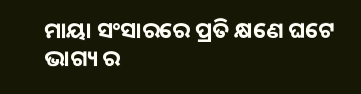ମାୟା ସଂସାରରେ ପ୍ରତି କ୍ଷଣେ ଘଟେ
ଭାଗ୍ୟ ର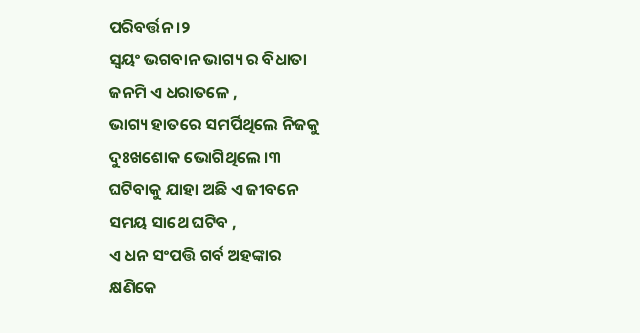ପରିବର୍ତ୍ତନ ।୨
ସ୍ବୟଂ ଭଗବାନ ଭାଗ୍ୟ ର ବିଧାତା
ଜନମି ଏ ଧରାତଳେ ,
ଭାଗ୍ୟ ହାତରେ ସମର୍ପିଥିଲେ ନିଜକୁ
ଦୁଃଖଶୋକ ଭୋଗିଥିଲେ ।୩
ଘଟିବାକୁ ଯାହା ଅଛି ଏ ଜୀବନେ
ସମୟ ସାଥେ ଘଟିବ ,
ଏ ଧନ ସଂପତ୍ତି ଗର୍ବ ଅହଙ୍କାର
କ୍ଷଣିକେ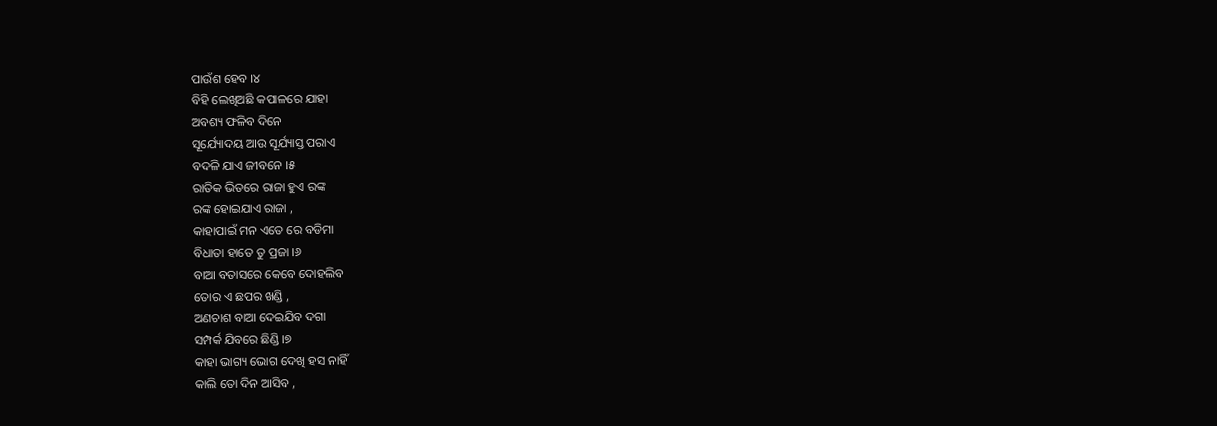ପାଉଁଶ ହେବ ।୪
ବିହି ଲେଖିଅଛି କପାଳରେ ଯାହା
ଅବଶ୍ୟ ଫଳିବ ଦିନେ
ସୂର୍ଯ୍ୟୋଦୟ ଆଉ ସୂର୍ଯ୍ୟାସ୍ତ ପରାଏ
ବଦଳି ଯାଏ ଜୀବନେ ।୫
ରାତିକ ଭିତରେ ରାଜା ହୁଏ ରଙ୍କ
ରଙ୍କ ହୋଇଯାଏ ରାଜା ,
କାହାପାଇଁ ମନ ଏତେ ରେ ବଡିମା
ବିଧାତା ହାତେ ତୁ ପ୍ରଜା ।୬
ବାଆ ବତାସରେ କେବେ ଦୋହଲିବ
ତୋର ଏ ଛପର ଖଣ୍ଡି ,
ଅଣଚାଶ ବାଆ ଦେଇଯିବ ଦଗା
ସମ୍ପର୍କ ଯିବରେ ଛିଣ୍ଡି ।୭
କାହା ଭାଗ୍ୟ ଭୋଗ ଦେଖି ହସ ନାହିଁ
କାଲି ତୋ ଦିନ ଆସିବ ,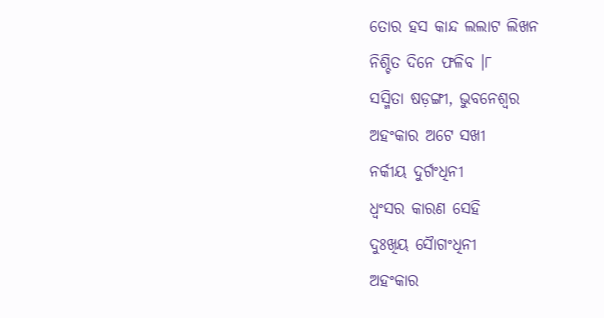ତୋର ହସ କାନ୍ଦ ଲଲାଟ ଲିଖନ
ନିଶ୍ଚିତ ଦିନେ ଫଳିବ ।୮
ସସ୍ମିତା ଷଡ଼ଙ୍ଗୀ, ଭୁବନେଶ୍ୱର
ଅହଂକାର ଅଟେ ସଖୀ
ନର୍କୀୟ ଦୁର୍ଗଂଧିନୀ
ଧ୍ବଂସର କାରଣ ସେହି
ଦୁଃଖିୟ ସୈାଗଂଧିନୀ
ଅହଂକାର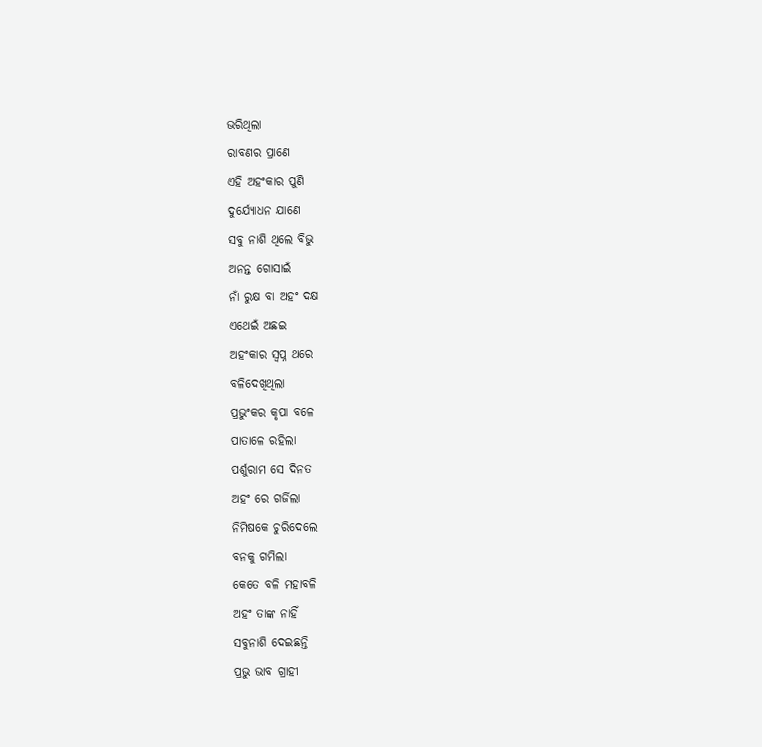ଭରିଥିଲା
ରାବଣର ପ୍ରାଣେ
ଏହି ଅହଂକାର ପୁଣି
ଦୁର୍ଯ୍ୟୋଧନ ଯାଣେ
ସବୁ ନାଶି ଥିଲେ ବିଭୁ
ଅନନ୍ତ ଗୋସାଇଁ
ନାଁ ରୁକ୍ଷ ବା ଅହଂ ଦକ୍ଷ
ଏଥେଇଁ ଅଛଇ
ଅହଂକାର ସ୍ବପ୍ନ ଥରେ
ବଳିଦେଖିଥିଲା
ପ୍ରଭୁଂକର କୃପା ବଳେ
ପାତାଳେ ରହିଲା
ପର୍ଶୁରାମ ସେ ଦିନତ
ଅହଂ ରେ ଗର୍ଜିଲା
ନିମିଷକେ ଚୁରିଦେଲେ
ବନକୁ ଗମିଲା
କେତେ ବଳି ମହାବଳି
ଅହଂ ତାଙ୍କ ନାହିଁ
ସବୁନାଶି ଦେଇଛନ୍ତି
ପ୍ରଭୁ ଭାବ ଗ୍ରାହୀ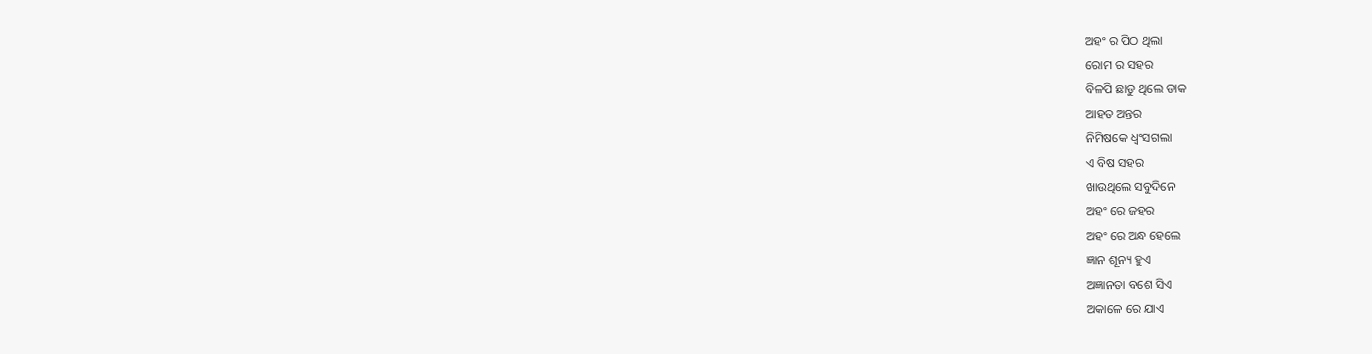ଅହଂ ର ପିଠ ଥିଲା
ରୋମ ର ସହର
ବିଳପି ଛାଡୁ ଥିଲେ ଡାକ
ଆହତ ଅନ୍ତର
ନିମିଷକେ ଧ୍ବଂସଗଲା
ଏ ବିଷ ସହର
ଖାଉଥିଲେ ସବୁଦିନେ
ଅହଂ ରେ ଜହର
ଅହଂ ରେ ଅନ୍ଧ ହେଲେ
ଜ୍ଞାନ ଶୂନ୍ୟ ହୁଏ
ଅଜ୍ଞାନତା ବଶେ ସିଏ
ଅକାଳେ ରେ ଯାଏ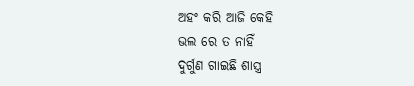ଅହଂ କରି ଆଜି କେହି
ଭଲ ରେ ତ ନାହିଁ
ଦୁର୍ଗୁଣ ଗାଇଛି ଶାସ୍ତ୍ର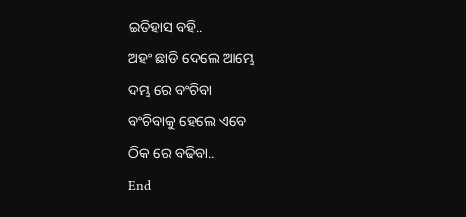ଇତିହାସ ବହି..
ଅହଂ ଛାଡି ଦେଲେ ଆମ୍ଭେ
ଦମ୍ଭ ରେ ବଂଚିବା
ବଂଚିବାକୁ ହେଲେ ଏବେ
ଠିକ ରେ ବଢିବା..
End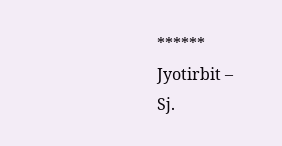******
Jyotirbit –
Sj.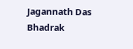Jagannath Das
Bhadrak